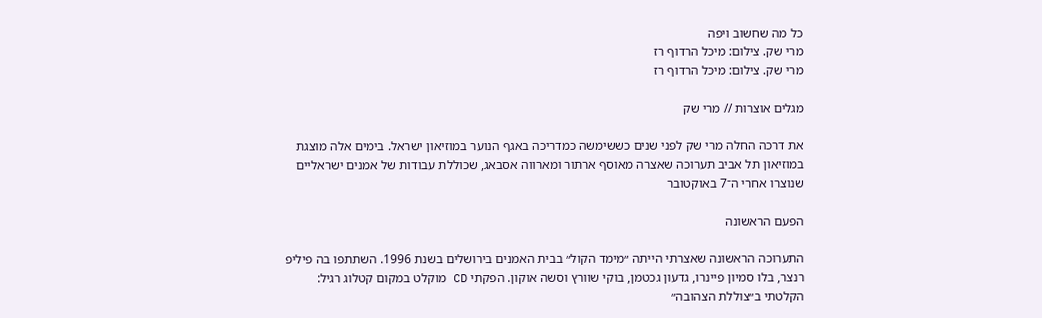כל מה שחשוב ויפה
מרי שק. צילום: מיכל הרדוף רז
מרי שק. צילום: מיכל הרדוף רז

מגלים אוצרות // מרי שק

את דרכה החלה מרי שק לפני שנים כששימשה כמדריכה באגף הנוער במוזיאון ישראל. בימים אלה מוצגת במוזיאון תל אביב תערוכה שאצרה מאוסף ארתור ומארווה אסבאג, שכוללת עבודות של אמנים ישראליים שנוצרו אחרי ה־7 באוקטובר

הפעם הראשונה

התערוכה הראשונה שאצרתי הייתה ״מימד הקול״ בבית האמנים בירושלים בשנת 1996. השתתפו בה פיליפ רנצר, בלו סמיון פיינרו, גדעון גכטמן, בוקי שוורץ וסשה אוקון. הפקתי CD מוקלט במקום קטלוג רגיל: הקלטתי ב״צוללת הצהובה״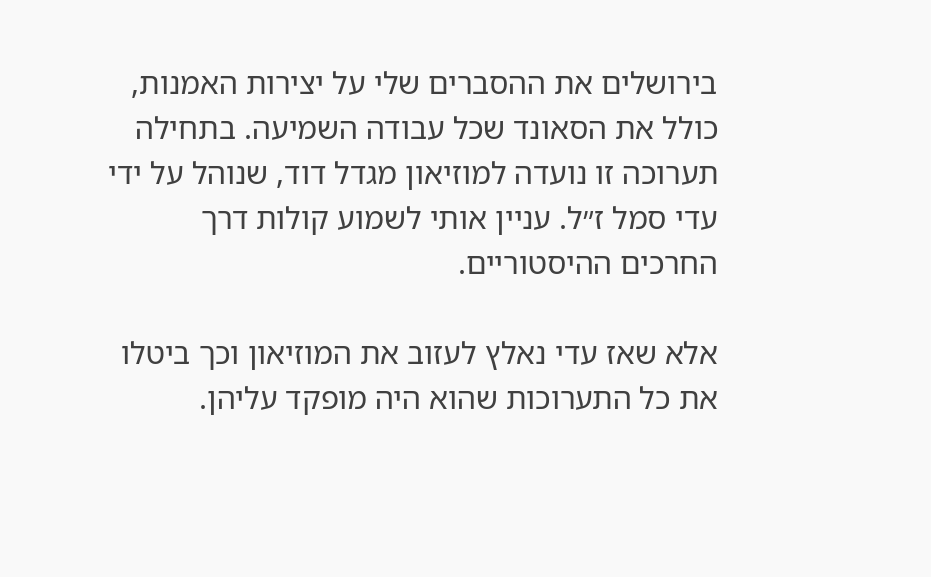בירושלים את ההסברים שלי על יצירות האמנות, כולל את הסאונד שכל עבודה השמיעה. בתחילה תערוכה זו נועדה למוזיאון מגדל דוד, שנוהל על ידי עדי סמל ז״ל. עניין אותי לשמוע קולות דרך החרכים ההיסטוריים.

אלא שאז עדי נאלץ לעזוב את המוזיאון וכך ביטלו את כל התערוכות שהוא היה מופקד עליהן.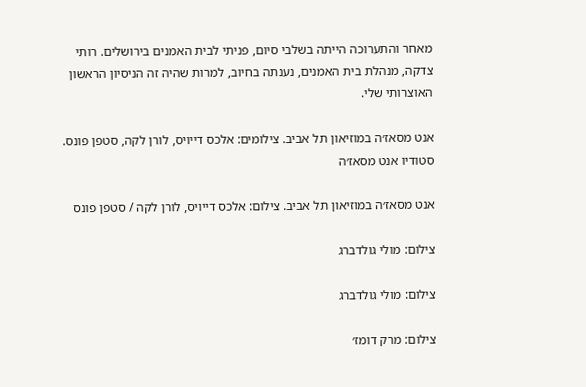מאחר והתערוכה הייתה בשלבי סיום, פניתי לבית האמנים בירושלים. רותי צדקה, מנהלת בית האמנים, נענתה בחיוב, למרות שהיה זה הניסיון הראשון האוצרותי שלי.

אנט מסאז׳ה במוזיאון תל אביב. צילומים: אלכס דייויס, לורן לקה, סטפן פונס. סטודיו אנט מסאז׳ה

אנט מסאז׳ה במוזיאון תל אביב. צילום: אלכס דייויס, לורן לקה / סטפן פונס

צילום: מולי גולדברג

צילום: מולי גולדברג

צילום: מרק דומז׳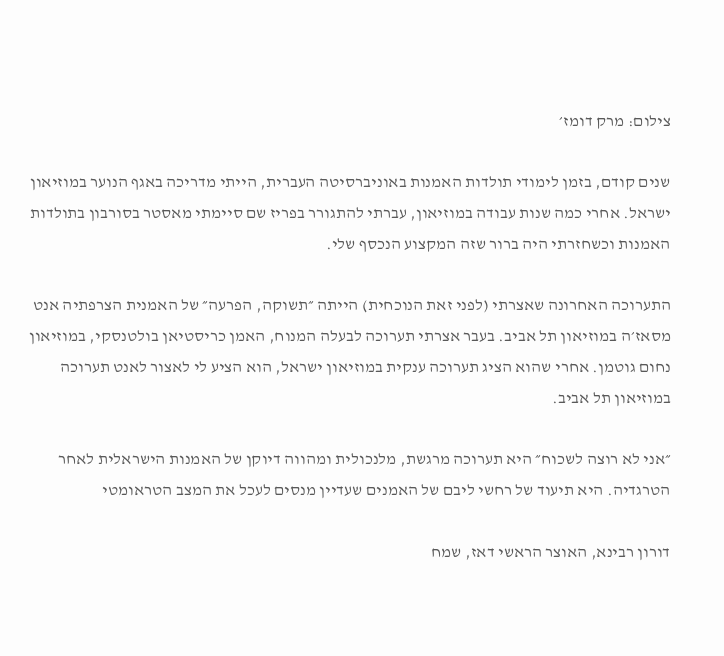צילום: מרק דומז׳

שנים קודם, בזמן לימודי תולדות האמנות באוניברסיטה העברית, הייתי מדריכה באגף הנוער במוזיאון ישראל. אחרי כמה שנות עבודה במוזיאון, עברתי להתגורר בפריז שם סיימתי מאסטר בסורבון בתולדות האמנות וכשחזרתי היה ברור שזה המקצוע הנכסף שלי.

התערוכה האחרונה שאצרתי (לפני זאת הנוכחית) הייתה ״תשוקה, הפרעה״ של האמנית הצרפתיה אנט מסאז׳ה במוזיאון תל אביב. בעבר אצרתי תערוכה לבעלה המנוח, האמן כריסטיאן בולטנסקי, במוזיאון נחום גוטמן. אחרי שהוא הציג תערוכה ענקית במוזיאון ישראל, הוא הציע לי לאצור לאנט תערוכה במוזיאון תל אביב.

״אני לא רוצה לשכוח״ היא תערוכה מרגשת, מלנכולית ומהווה דיוקן של האמנות הישראלית לאחר הטרגדיה. היא תיעוד של רחשי ליבם של האמנים שעדיין מנסים לעכל את המצב הטראומטי

דורון רבינא, האוצר הראשי דאז, שמח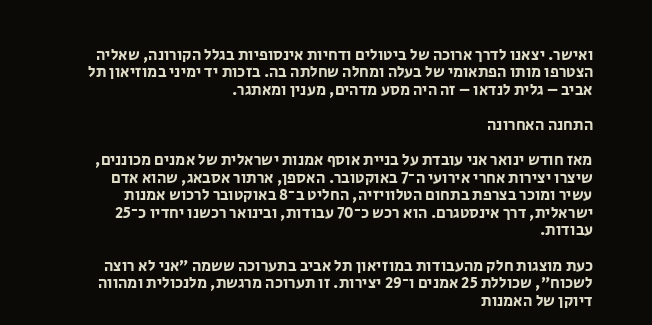ואישר. יצאנו לדרך ארוכה של ביטולים ודחיות אינסופיות בגלל הקורונה, שאליה הצטרפו מותו הפתאומי של בעלה ומחלה שחלתה בה. בזכות יד ימיני במוזיאון תל אביב – גלית לנדאו – זה היה מסע מדהים, מענין ומאתגר.

התחנה האחרונה

מאז חודש ינואר אני עובדת על בניית אוסף אמנות ישראלית של אמנים מכוננים, שיצרו יצירות אחרי אירועי ה־7 באוקטובר. האספן, ארתור אסבאג, שהוא אדם עשיר ומוכר בצרפת בתחום הטלוויזיה, החליט ב־8 באוקטובר לרכוש אמנות ישראלית, דרך אינסטגרם. הוא רכש כ־70 עבודות, ובינואר רכשנו יחדיו כ־25 עבודות.

כעת מוצגות חלק מהעבודות במוזיאון תל אביב בתערוכה ששמה ״אני לא רוצה לשכוח״, שכוללת 25 אמנים ו־29 יצירות. זו תערוכה מרגשת, מלנכולית ומהווה דיוקן של האמנות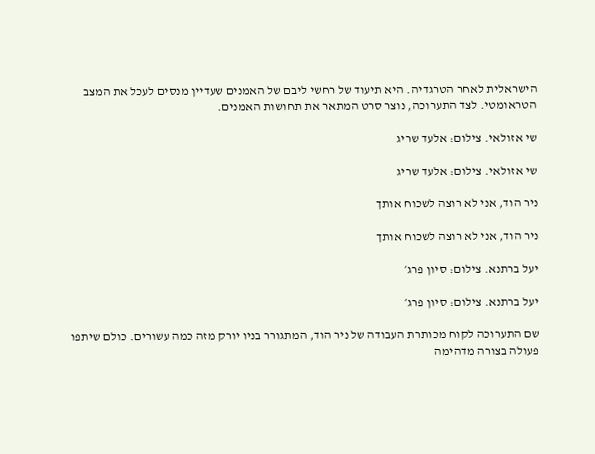הישראלית לאחר הטרגדיה. היא תיעוד של רחשי ליבם של האמנים שעדיין מנסים לעכל את המצב הטראומטי. לצד התערוכה, נוצר סרט המתאר את תחושות האמנים.

שי אזולאי. צילום: אלעד שריג

שי אזולאי. צילום: אלעד שריג

ניר הוד, אני לא רוצה לשכוח אותך

ניר הוד, אני לא רוצה לשכוח אותך

יעל ברתנא. צילום: סיון פרג׳

יעל ברתנא. צילום: סיון פרג׳

שם התערוכה לקוח מכותרת העבודה של ניר הוד, המתגורר בניו יורק מזה כמה עשורים. כולם שיתפו פעולה בצורה מדהימה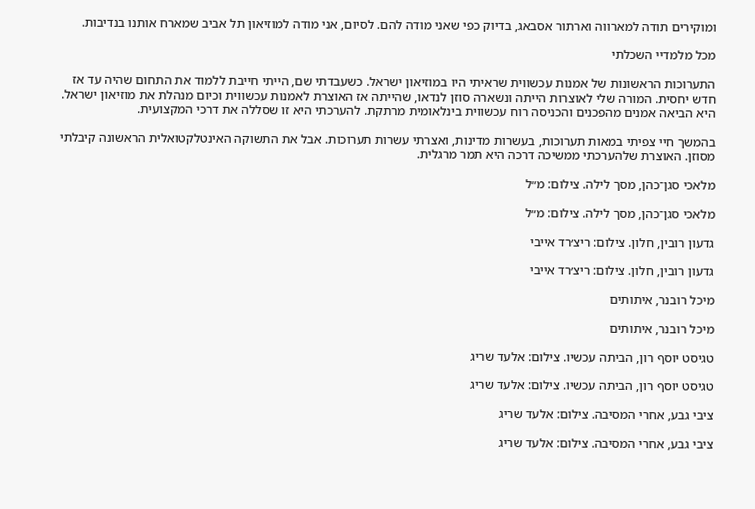ומוקירים תודה למארווה וארתור אסבאג, בדיוק כפי שאני מודה להם. לסיום, אני מודה למוזיאון תל אביב שמארח אותנו בנדיבות.

מכל מלמדיי השכלתי

התערוכות הראשונות של אמנות עכשווית שראיתי היו במוזיאון ישראל. כשעבדתי שם, הייתי חייבת ללמוד את התחום שהיה עד אז חדש יחסית. המורה שלי לאוצרות הייתה ונשארה סוזן לנדאו, שהייתה אז האוצרת לאמנות עכשווית וכיום מנהלת את מוזיאון ישראל. היא הביאה אמנים מהפכנים והכניסה רוח עכשווית בינלאומית מרתקת. להערכתי היא זו שסללה את דרכי המקצועית.

בהמשך חיי צפיתי במאות תערוכות, בעשרות מדינות, ואצרתי עשרות תערוכות. אבל את התשוקה האינטלקטואלית הראשונה קיבלתי מסוזן. האוצרת שלהערכתי ממשיכה דרכה היא תמר מרגלית.

מלאכי סגן־כהן, מסך לילה. צילום: מ״ל

מלאכי סגן־כהן, מסך לילה. צילום: מ״ל

גדעון רובין, חלון. צילום: ריצ׳רד אייבי

גדעון רובין, חלון. צילום: ריצ׳רד אייבי

מיכל רובנר, איתותים

מיכל רובנר, איתותים

טגיסט יוסף רון, הביתה עכשיו. צילום: אלעד שריג

טגיסט יוסף רון, הביתה עכשיו. צילום: אלעד שריג

ציבי גבע, אחרי המסיבה. צילום: אלעד שריג

ציבי גבע, אחרי המסיבה. צילום: אלעד שריג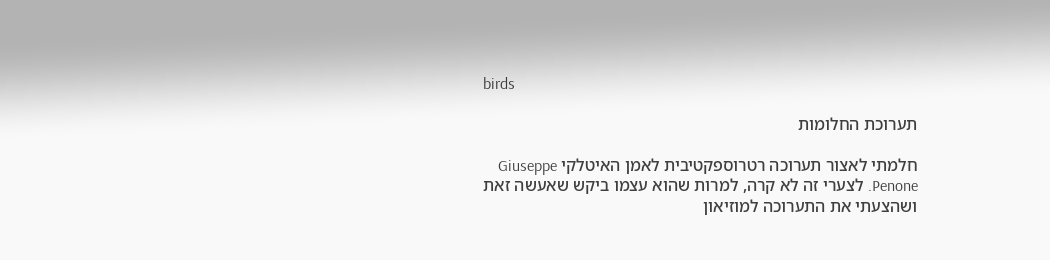birds

תערוכת החלומות

חלמתי לאצור תערוכה רטרוספקטיבית לאמן האיטלקי Giuseppe Penone. לצערי זה לא קרה, למרות שהוא עצמו ביקש שאעשה זאת ושהצעתי את התערוכה למוזיאון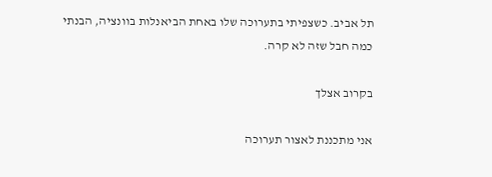תל אביב. כשצפיתי בתערוכה שלו באחת הביאנלות בוונציה, הבנתי כמה חבל שזה לא קרה.

בקרוב אצלך

אני מתכננת לאצור תערוכה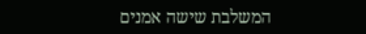המשלבת שישה אמנים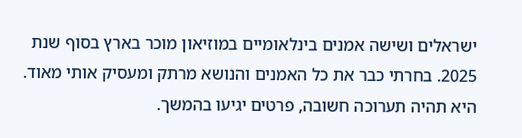ישראלים ושישה אמנים בינלאומיים במוזיאון מוכר בארץ בסוף שנת 2025. בחרתי כבר את כל האמנים והנושא מרתק ומעסיק אותי מאוד. היא תהיה תערוכה חשובה, פרטים יגיעו בהמשך.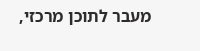מעבר לתוכן מרכזי,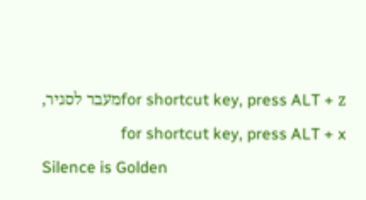for shortcut key, press ALT + zמעבר לסגיר, for shortcut key, press ALT + x
Silence is Golden